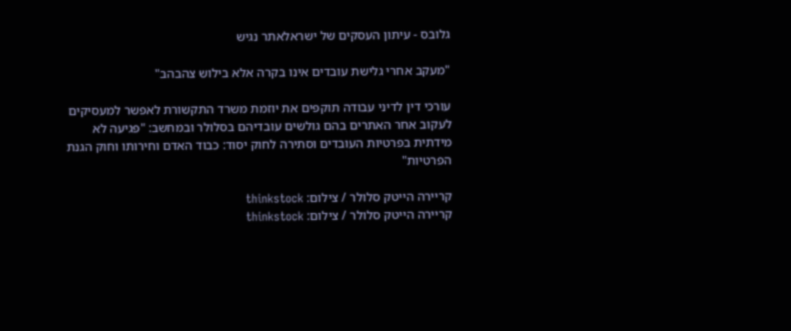גלובס - עיתון העסקים של ישראלאתר נגיש

"מעקב אחרי גלישת עובדים אינו בקרה אלא בילוש צהבהב"

עורכי דין לדיני עבודה תוקפים את יוזמת משרד התקשורת לאפשר למעסיקים לעקוב אחר האתרים בהם גולשים עובדיהם בסלולר ובמחשב: "פגיעה לא מידתית בפרטיות העובדים וסתירה לחוק יסוד: כבוד האדם וחירותו וחוק הגנת הפרטיות"

קריירה הייטק סלולר / צילום: thinkstock
קריירה הייטק סלולר / צילום: thinkstock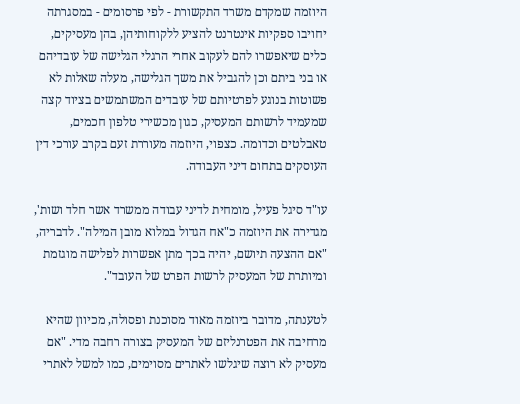היוזמה שמקדם משרד התקשורת - לפי פרסומים - במסגרתה יחויבו ספקיות אינטרנט להציע ללקוחותיהן, בהן מעסיקים, כלים שיאפשרו להם לעקוב אחרי הרגלי הגלישה של עובדיהם או בני ביתם וכן להגביל את משך הגלישה, מעלה שאלות לא פשוטות בנוגע לפרטיותם של עובדים המשתמשים בציוד קצה שמעמיד לרשותם המעסיק, כגון מכשירי טלפון חכמים, טאבלטים וכדומה. כצפוי, היוזמה מעוררת זעם בקרב עורכי דין העוסקים בתחום דיני העבודה.

עו"ד סיגל פעיל, מומחית לדיני עבודה ממשרד אשר חלד ושות', מגדירה את היוזמה כ"אח הגדול במלוא מובן המילה". לדבריה, "אם ההצעה תיושם, יהיה בכך מתן אפשרות לפלישה מוגזמת ומיותרת של המעסיק לרשות הפרט של העובד".

לטענתה, מדובר ביוזמה מאוד מסוכנת ופסולה, מכיוון שהיא מרחיבה את הפטרנליזם של המעסיק בצורה רחבה מדי. "אם מעסיק לא רוצה שיגלשו לאתרים מסוימים, כמו למשל לאתרי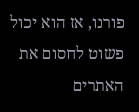פורנו, אז הוא יכול פשוט לחסום את האתרים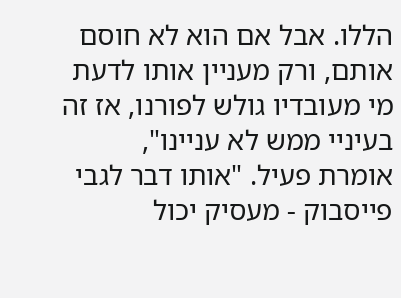הללו. אבל אם הוא לא חוסם אותם, ורק מעניין אותו לדעת מי מעובדיו גולש לפורנו, אז זה בעיניי ממש לא עניינו", אומרת פעיל. "אותו דבר לגבי פייסבוק - מעסיק יכול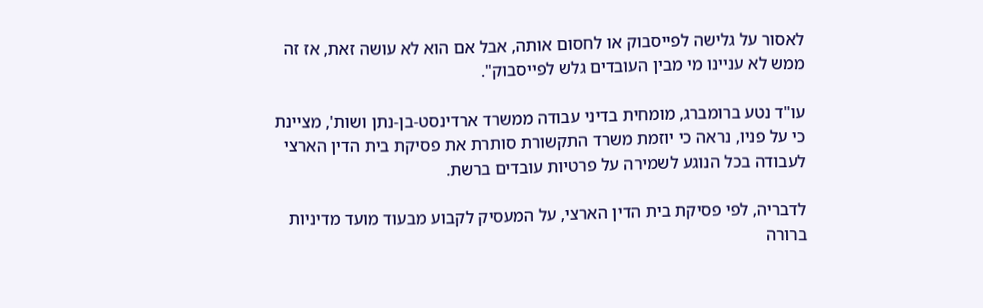לאסור על גלישה לפייסבוק או לחסום אותה, אבל אם הוא לא עושה זאת, אז זה ממש לא עניינו מי מבין העובדים גלש לפייסבוק".

עו"ד נטע ברומברג, מומחית בדיני עבודה ממשרד ארדינסט-בן-נתן ושות', מציינת כי על פניו, נראה כי יוזמת משרד התקשורת סותרת את פסיקת בית הדין הארצי לעבודה בכל הנוגע לשמירה על פרטיות עובדים ברשת.

לדבריה, לפי פסיקת בית הדין הארצי, על המעסיק לקבוע מבעוד מועד מדיניות ברורה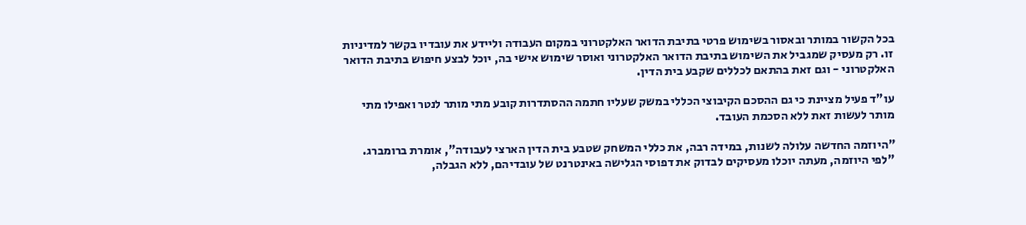בכל הקשור במותר ובאסור בשימוש פרטי בתיבת הדואר האלקטרוני במקום העבודה וליידע את עובדיו בקשר למדיניות זו. רק מעסיק שמגביל את השימוש בתיבת הדואר האלקטרוני ואוסר שימוש אישי בה, יוכל לבצע חיפוש בתיבת הדואר האלקטרוני - וגם זאת בהתאם לכללים שקבע בית הדין.

עו"ד פעיל מציינת כי גם ההסכם הקיבוצי הכללי במשק שעליו חתמה ההסתדרות קובע מתי מותר לנטר ואפילו מתי מותר לעשות זאת ללא הסכמת העובד.

"היוזמה החדשה עלולה לשנות, במידה רבה, את כללי המשחק שטבע בית הדין הארצי לעבודה", אומרת ברומברג. "לפי היוזמה, מעתה יוכלו מעסיקים לבדוק את דפוסי הגלישה באינטרנט של עובדיהם, ללא הגבלה,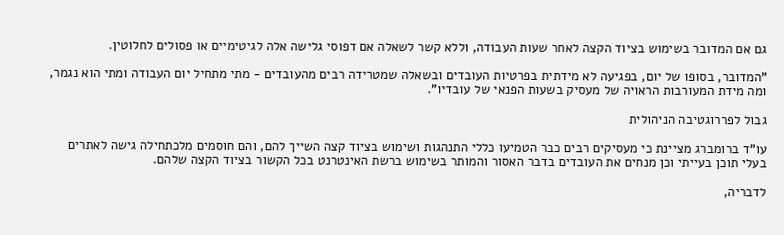גם אם המדובר בשימוש בציוד הקצה לאחר שעות העבודה, וללא קשר לשאלה אם דפוסי גלישה אלה לגיטימיים או פסולים לחלוטין.

"המדובר, בסופו של יום, בפגיעה לא מידתית בפרטיות העובדים ובשאלה שמטרידה רבים מהעובדים - מתי מתחיל יום העבודה ומתי הוא נגמר, ומה מידת המעורבות הראויה של מעסיק בשעות הפנאי של עובדיו".

גבול לפררוגטיבה הניהולית

עו"ד ברומברג מציינת כי מעסיקים רבים כבר הטמיעו כללי התנהגות ושימוש בציוד קצה השייך להם, והם חוסמים מלכתחילה גישה לאתרים בעלי תוכן בעייתי וכן מנחים את העובדים בדבר האסור והמותר בשימוש ברשת האינטרנט בכל הקשור בציוד הקצה שלהם.

לדבריה,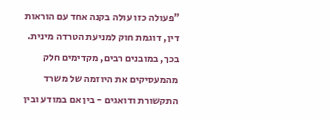"פעולה כזו עולה בקנה אחד עם הוראות דין, דוגמת חוק למניעת הטרדה מינית. בכך, במובנים רבים, מקדימים חלק מהמעסיקים את היוזמה של משרד התקשורת ודואגים - בין אם במודע ובין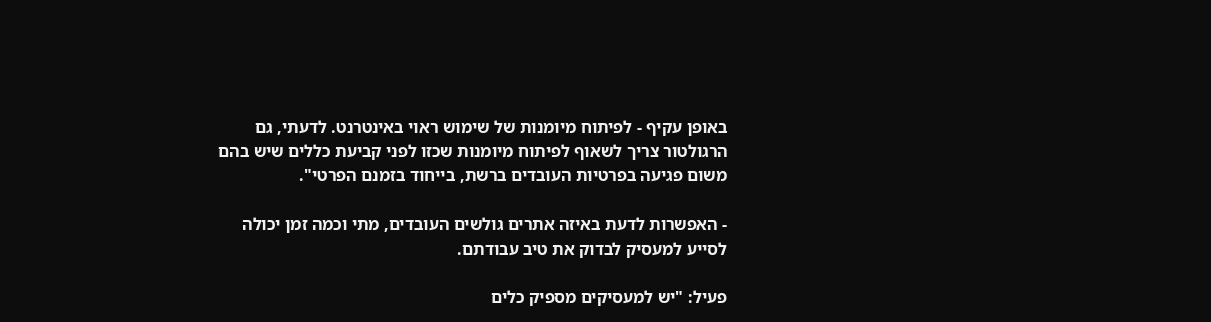באופן עקיף - לפיתוח מיומנות של שימוש ראוי באינטרנט. לדעתי, גם הרגולטור צריך לשאוף לפיתוח מיומנות שכזו לפני קביעת כללים שיש בהם משום פגיעה בפרטיות העובדים ברשת, בייחוד בזמנם הפרטי".

- האפשרות לדעת באיזה אתרים גולשים העובדים, מתי וכמה זמן יכולה לסייע למעסיק לבדוק את טיב עבודתם.

פעיל: "יש למעסיקים מספיק כלים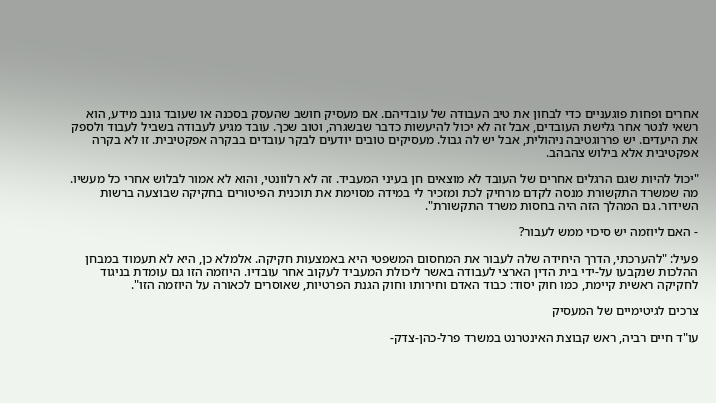אחרים ופחות פוגעניים כדי לבחון את טיב העבודה של עובדיהם. אם מעסיק חושב שהעסק בסכנה או שעובד גונב מידע, הוא רשאי לנטר אחר גלישת העובדים, אבל זה לא יכול להיעשות כדבר שבשגרה, וטוב שכך. עובד מגיע לעבודה בשביל לעבוד ולספק את היעדים. יש פררוגטיבה ניהולית, אבל יש לה גבול. מעסיקים טובים יודעים לבקר עובדים בבקרה אפקטיבית. זו לא בקרה אפקטיבית אלא בילוש צהבהב.

"יכול להיות שגם הרגלים אחרים של העובד לא מוצאים חן בעיני המעביד. זה לא רלוונטי, והוא לא אמור לבלוש אחרי כל מעשיו. מה שמשרד התקשורת מנסה לקדם מרחיק לכת ומזכיר לי במידה מסוימת את תוכנית הפיטורים בחקיקה שבוצעה ברשות השידור. גם המהלך הזה היה בחסות משרד התקשורת".

- האם ליוזמה יש סיכוי ממש לעבור?

פעיל: "להערכתי, הדרך היחידה שלה לעבור את המחסום המשפטי היא באמצעות חקיקה. אלמלא כן, היא לא תעמוד במבחן ההלכות שנקבעו על-ידי בית הדין הארצי לעבודה באשר ליכולת המעביד לעקוב אחר עובדיו. היוזמה הזו גם עומדת בניגוד לחקיקה ראשית קיימת, כמו חוק יסוד: כבוד האדם וחירותו וחוק הגנת הפרטיות, שאוסרים לכאורה על היוזמה הזו".

צרכים לגיטימיים של המעסיק

עו"ד חיים רביה, ראש קבוצת האינטרנט במשרד פרל-כהן-צדק-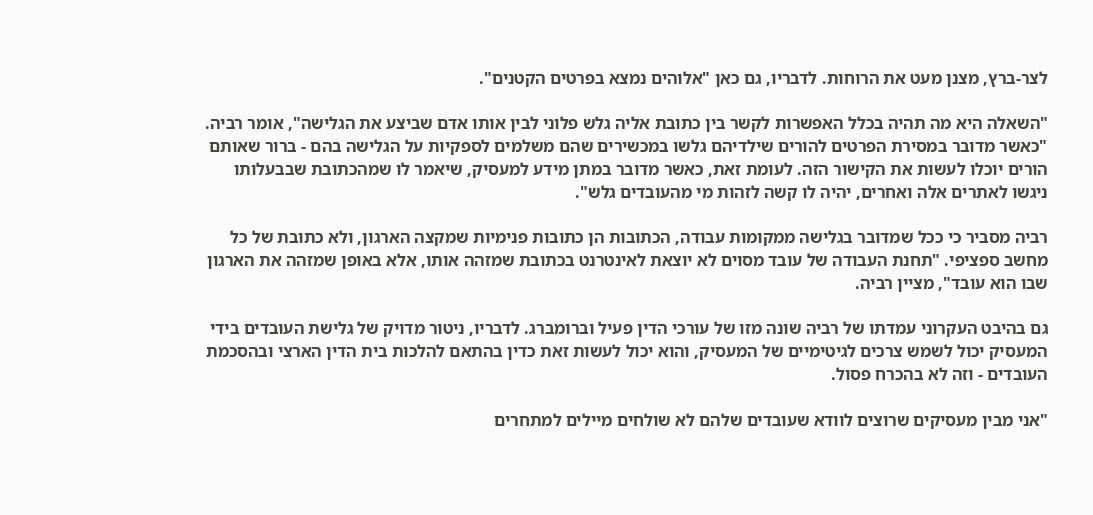לצר-ברץ, מצנן מעט את הרוחות. לדבריו, גם כאן "אלוהים נמצא בפרטים הקטנים".

"השאלה היא מה תהיה בכלל האפשרות לקשר בין כתובת אליה גלש פלוני לבין אותו אדם שביצע את הגלישה", אומר רביה. "כאשר מדובר במסירת הפרטים להורים שילדיהם גלשו במכשירים שהם משלמים לספקיות על הגלישה בהם - ברור שאותם הורים יוכלו לעשות את הקישור הזה. לעומת זאת, כאשר מדובר במתן מידע למעסיק, שיאמר לו שמהכתובת שבבעלותו ניגשו לאתרים אלה ואחרים, יהיה לו קשה לזהות מי מהעובדים גלש".

רביה מסביר כי ככל שמדובר בגלישה ממקומות עבודה, הכתובות הן כתובות פנימיות שמקצה הארגון, ולא כתובת של כל מחשב ספציפי. "תחנת העבודה של עובד מסוים לא יוצאת לאינטרנט בכתובת שמזהה אותו, אלא באופן שמזהה את הארגון שבו הוא עובד", מציין רביה.

גם בהיבט העקרוני עמדתו של רביה שונה מזו של עורכי הדין פעיל וברומברג. לדבריו, ניטור מדויק של גלישת העובדים בידי המעסיק יכול לשמש צרכים לגיטימיים של המעסיק, והוא יכול לעשות זאת כדין בהתאם להלכות בית הדין הארצי ובהסכמת העובדים - וזה לא בהכרח פסול.

"אני מבין מעסיקים שרוצים לוודא שעובדים שלהם לא שולחים מיילים למתחרים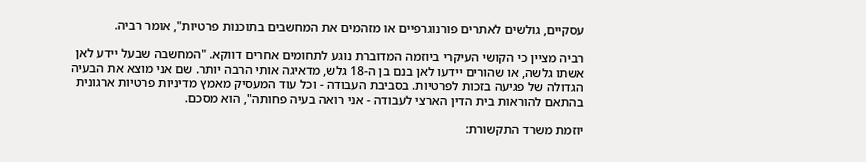עסקיים, גולשים לאתרים פורנוגרפיים או מזהמים את המחשבים בתוכנות פרטיות", אומר רביה.

רביה מציין כי הקושי העיקרי ביוזמה המדוברת נוגע לתחומים אחרים דווקא. "המחשבה שבעל יידע לאן אשתו גלשה, או שהורים יידעו לאן בנם בן ה-18 גלש, מדאיגה אותי הרבה יותר. שם אני מוצא את הבעיה הגדולה של פגיעה בזכות לפרטיות. בסביבת העבודה - וכל עוד המעסיק מאמץ מדיניות פרטיות ארגונית בהתאם להוראות בית הדין הארצי לעבודה - אני רואה בעיה פחותה", הוא מסכם.

יוזמת משרד התקשורת: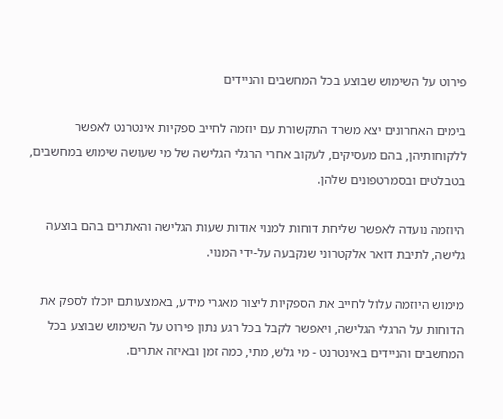פירוט על השימוש שבוצע בכל המחשבים והניידים

בימים האחרונים יצא משרד התקשורת עם יוזמה לחייב ספקיות אינטרנט לאפשר ללקוחותיהן, בהם מעסיקים, לעקוב אחרי הרגלי הגלישה של מי שעושה שימוש במחשבים, בטבלטים ובסמרטפונים שלהן.

היוזמה נועדה לאפשר שליחת דוחות למנוי אודות שעות הגלישה והאתרים בהם בוצעה גלישה, לתיבת דואר אלקטרוני שנקבעה על-ידי המנוי.

מימוש היוזמה עלול לחייב את הספקיות ליצור מאגרי מידע, באמצעותם יוכלו לספק את הדוחות על הרגלי הגלישה, ויאפשר לקבל בכל רגע נתון פירוט על השימוש שבוצע בכל המחשבים והניידים באינטרנט - מי גלש, מתי, כמה זמן ובאיזה אתרים.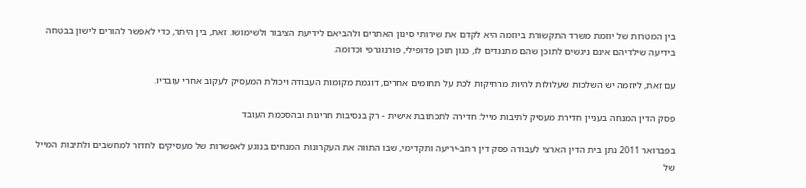בין המטרות של יוזמת משרד התקשורת ביוזמה היא לקדם את שירותי סינון האתרים ולהביאם לידיעת הציבור ולשימושו. זאת, בין היתר, כדי לאפשר להורים לישון בבטחה בידיעה שילדיהם אינם ניגשים לתוכן שהם מתנגדים לו, כגון תוכן פדופילי, פורנוגרפי וכדומה.

עם זאת, ליוזמה יש השלכות שעלולות להיות מרחיקות לכת על תחומים אחרים, דוגמת מקומות העבודה ויכולת המעסיק לעקוב אחרי עובדיו.

פסק הדין המנחה בעניין חדירת מעסיק לתיבות מייל: חדירה לתכתובת אישית - רק בנסיבות חריגות ובהסכמת העובד

בפברואר 2011 נתן בית הדין הארצי לעבודה פסק דין רחב-יריעה ותקדימי, שבו התווה את העקרונות המנחים בנוגע לאפשרות של מעסיקים לחדור למחשבים ולתיבות המייל של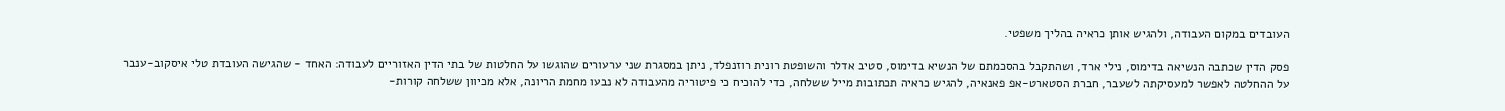העובדים במקום העבודה, ולהגיש אותן כראיה בהליך משפטי.

פסק הדין שכתבה הנשיאה בדימוס, נילי ארד, ושהתקבל בהסכמתם של הנשיא בדימוס, סטיב אדלר והשופטת רונית רוזנפלד, ניתן במסגרת שני ערעורים שהוגשו על החלטות של בתי הדין האזוריים לעבודה: האחד - שהגישה העובדת טלי איסקוב-ענבר על ההחלטה לאפשר למעסיקתה לשעבר, חברת הסטארט-אפ פאנאיה, להגיש כראיה תכתובות מייל ששלחה, כדי להוכיח כי פיטוריה מהעבודה לא נבעו מחמת הריונה, אלא מכיוון ששלחה קורות-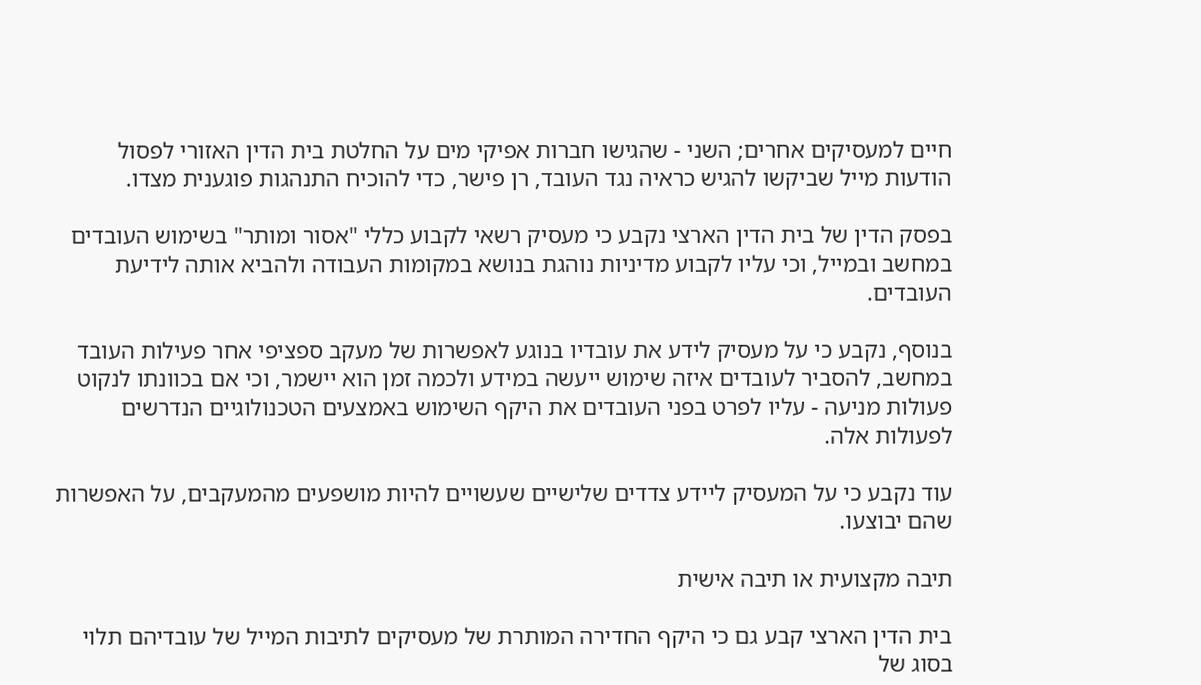חיים למעסיקים אחרים; השני - שהגישו חברות אפיקי מים על החלטת בית הדין האזורי לפסול הודעות מייל שביקשו להגיש כראיה נגד העובד, רן פישר, כדי להוכיח התנהגות פוגענית מצדו.

בפסק הדין של בית הדין הארצי נקבע כי מעסיק רשאי לקבוע כללי "אסור ומותר" בשימוש העובדים במחשב ובמייל, וכי עליו לקבוע מדיניות נוהגת בנושא במקומות העבודה ולהביא אותה לידיעת העובדים.

בנוסף, נקבע כי על מעסיק לידע את עובדיו בנוגע לאפשרות של מעקב ספציפי אחר פעילות העובד במחשב, להסביר לעובדים איזה שימוש ייעשה במידע ולכמה זמן הוא יישמר, וכי אם בכוונתו לנקוט פעולות מניעה - עליו לפרט בפני העובדים את היקף השימוש באמצעים הטכנולוגיים הנדרשים לפעולות אלה.

עוד נקבע כי על המעסיק ליידע צדדים שלישיים שעשויים להיות מושפעים מהמעקבים, על האפשרות שהם יבוצעו.

תיבה מקצועית או תיבה אישית

בית הדין הארצי קבע גם כי היקף החדירה המותרת של מעסיקים לתיבות המייל של עובדיהם תלוי בסוג של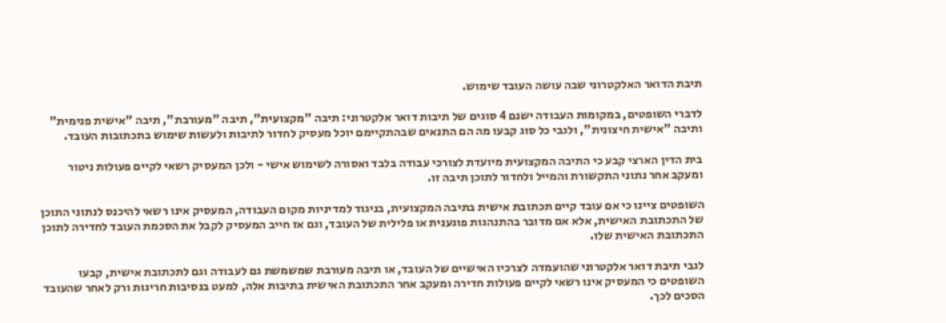תיבת הדואר האלקטרוני שבה עושה העובד שימוש.

לדברי השופטים, במקומות העבודה ישנם 4 סוגים של תיבות דואר אלקטרוני: תיבה "מקצועית", תיבה "מעורבת", תיבה "אישית פנימית" ותיבה "אישית חיצונית", ולגבי כל סוג קבעו מה הם התנאים שבהתקיימם יוכל מעסיק לחדור לתיבות ולעשות שימוש בתכתובות העובד.

בית הדין הארצי קבע כי התיבה המקצועית מיועדת לצורכי עבודה בלבד ואסורה לשימוש אישי - ולכן המעסיק רשאי לקיים פעולות ניטור ומעקב אחר נתוני התקשורת והמייל ולחדור לתוכן תיבה זו.

השופטים ציינו כי אם עובד קיים תכתובת אישית בתיבה המקצועית, בניגוד למדיניות מקום העבודה, המעסיק אינו רשאי להיכנס לנתוני התוכן של התכתובת האישית, אלא אם מדובר בהתנהגות פוגענית או פלילית של העובד, וגם אז חייב המעסיק לקבל את הסכמת העובד לחדירה לתוכן התכתובת האישית שלו.

לגבי תיבת דואר אלקטרוני שהועמדה לצרכיו האישיים של העובד, או תיבה מעורבת שמשמשת גם לעבודה וגם לתכתובת אישית, קבעו השופטים כי המעסיק אינו רשאי לקיים פעולות חדירה ומעקב אחר התכתובת האישית בתיבות אלה, למעט בנסיבות חריגות ורק לאחר שהעובד הסכים לכך.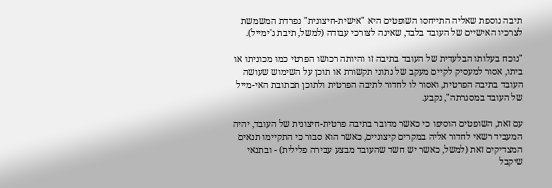תיבה נוספת שאליה התייחסו השופטים היא "אישית-חיצונית" נפרדת המשמשת לצרכיו האישיים של העובד בלבד, שאינה לצורכי עבודה (למשל, תיבת ג'ימייל).

"נוכח בעלותו הבלעדית של העובד בתיבה זו והיותה רכושו הפרטי כמו מכוניתו או ביתו, אסור למעסיק לקיים מעקב של נתוני תקשורת או תוכן על השימוש שעושה העובד בתיבה הפרטית, ואסור לו לחדור לתיבה הפרטית ולתוכן תכתובת האי-מייל של העובד במסגרתה", נקבע.

עם זאת, השופטים הוסיפו כי כאשר מדובר בתיבה פרטית-חיצונית של העובד, יהיה המעביד רשאי לחדור אליה במקרים קיצוניים, כאשר הוא סבור כי התקיימו תנאים המצדיקים זאת (למשל, כאשר יש חשד שהעובד מבצע עבירה פלילית) - ובתנאי שיקבל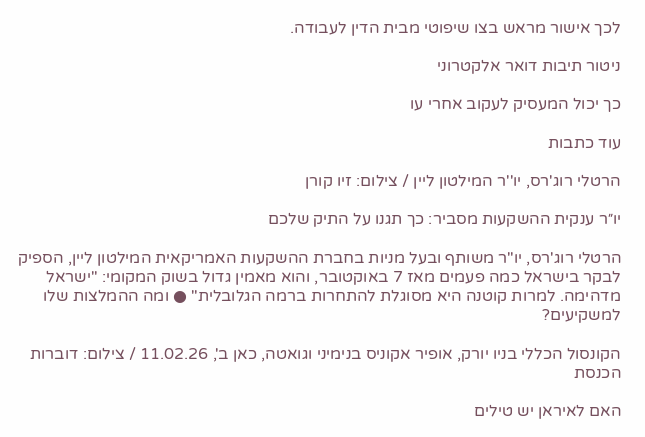לכך אישור מראש בצו שיפוטי מבית הדין לעבודה.

ניטור תיבות דואר אלקטרוני

כך יכול המעסיק לעקוב אחרי עו

עוד כתבות

הרטלי רוג'רס, יו''ר המילטון ליין / צילום: זיו קורן

יו״ר ענקית ההשקעות מסביר: כך תגנו על התיק שלכם

הרטלי רוג'רס, יו"ר משותף ובעל מניות בחברת ההשקעות האמריקאית המילטון ליין, הספיק לבקר בישראל כמה פעמים מאז 7 באוקטובר, והוא מאמין גדול בשוק המקומי: "ישראל מדהימה. למרות קוטנה היא מסוגלת להתחרות ברמה הגלובלית" ● ומה ההמלצות שלו למשקיעים?

הקונסול הכללי בניו יורק, אופיר אקוניס בנימיני וגואטה, כאן ב', 11.02.26 / צילום: דוברות הכנסת

האם לאיראן יש טילים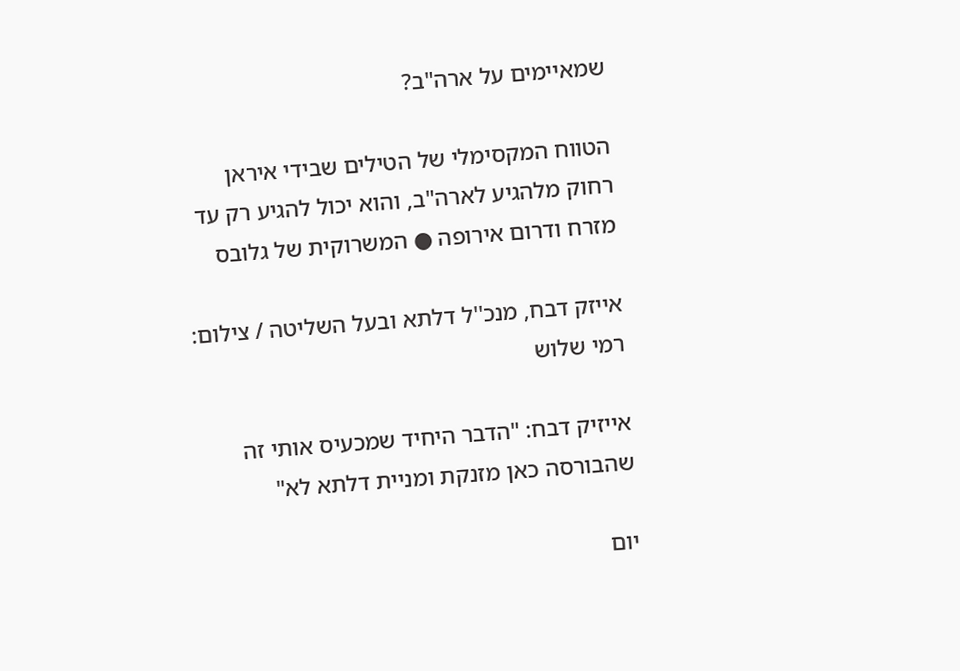שמאיימים על ארה"ב?

הטווח המקסימלי של הטילים שבידי איראן רחוק מלהגיע לארה"ב, והוא יכול להגיע רק עד מזרח ודרום אירופה ● המשרוקית של גלובס

אייזק דבח, מנכ''ל דלתא ובעל השליטה / צילום: רמי שלוש

אייזיק דבח: "הדבר היחיד שמכעיס אותי זה שהבורסה כאן מזנקת ומניית דלתא לא"

יום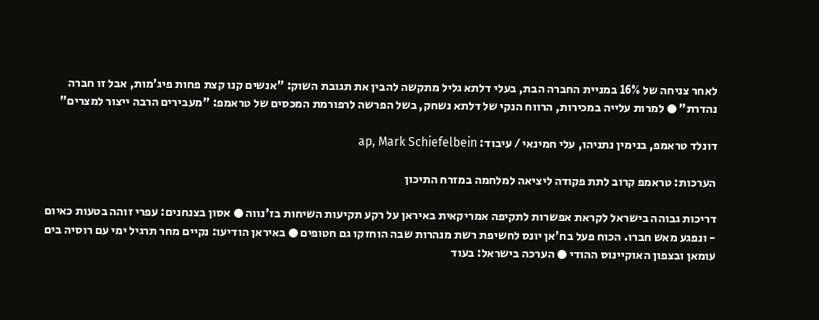לאחר צניחה של 16% במניית החברה הבת, בעלי דלתא גליל מתקשה להבין את תגובת השוק: "אנשים קנו קצת פחות פיג'מות, אבל זו חברה נהדרת" ● למרות עלייה במכירות, הרווח הנקי של דלתא נשחק, בשל הפרשה לרפורמת המכסים של טראמפ: "מעבירים הרבה ייצור למצרים"

דונלד טראמפ, בנימין נתניהו, עלי חמינאי / עיבוד: ap, Mark Schiefelbein

הערכות: טראמפ קרוב לתת פקודה ליציאה למלחמה במזרח התיכון

דריכות גבוהה בישראל לקראת אפשרות לתקיפה אמריקאית באיראן על רקע תקיעות השיחות בז'נווה ● אסון בצנחנים: עפרי זוהה בטעות כאיום - ונפגע מאש חברו. הכוח פעל בח'אן יונס לחשיפת רשת מנהרות שבה הוחזקו גם חטופים ● באיראן הודיעו: נקיים מחר תרגיל ימי עם רוסיה בים עומאן ובצפון האוקיינוס ההודי ● הערכה בישראל: בעוד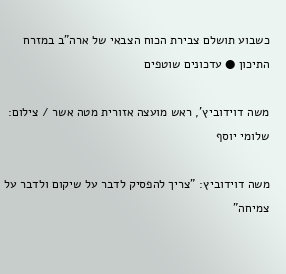כשבוע תושלם צבירת הכוח הצבאי של ארה"ב במזרח התיכון ● עדכונים שוטפים

משה דוידוביץ', ראש מועצה אזורית מטה אשר / צילום: שלומי יוסף

משה דוידוביץ: "צריך להפסיק לדבר על שיקום ולדבר על צמיחה"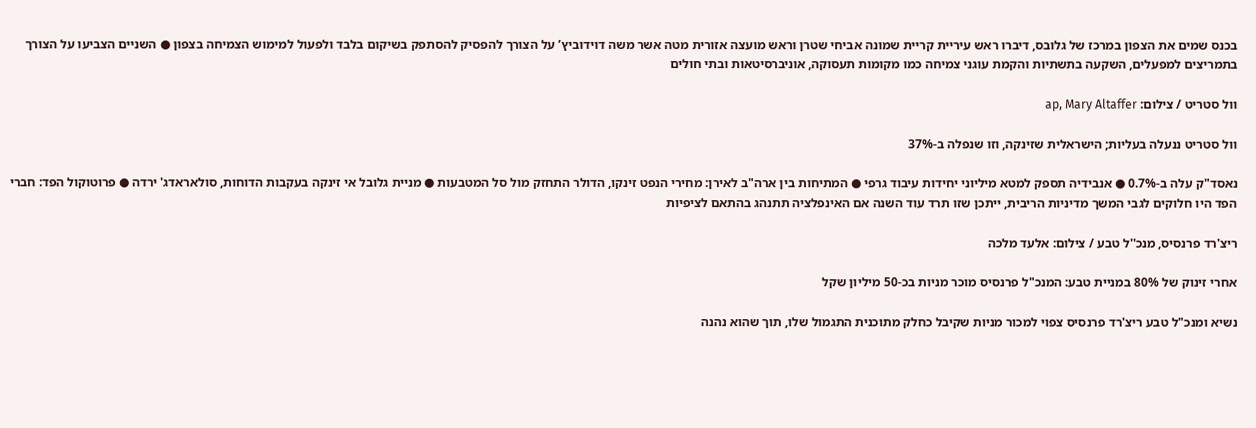בכנס שמים את הצפון במרכז של גלובס, דיברו ראש עיריית קריית שמונה אביחי שטרן וראש מועצה אזורית מטה אשר משה דוידוביץ’ על הצורך להפסיק להסתפק בשיקום בלבד ולפעול למימוש הצמיחה בצפון ● השניים הצביעו על הצורך בתמריצים למפעלים, השקעה בתשתיות והקמת עוגני צמיחה כמו מקומות תעסוקה, אוניברסיטאות ובתי חולים

וול סטריט / צילום: ap, Mary Altaffer

וול סטריט ננעלה בעליות; הישראלית שזינקה, וזו שנפלה ב-37%

נאסד"ק עלה ב-0.7% ● אנבידיה תספק למטא מיליוני יחידות עיבוד גרפי ● המתיחות בין ארה"ב לאירן: מחירי הנפט זינקו, הדולר התחזק מול סל המטבעות ● מניית גלובל אי זינקה בעקבות הדוחות, סולאראדג' ירדה ● פרוטוקול הפד: חברי הפד היו חלוקים לגבי המשך מדיניות הריבית, ייתכן שזו תרד עוד השנה אם האינפלציה תתנהג בהתאם לציפיות

ריצ'רד פרנסיס, מנכ''ל טבע / צילום: אלעד מלכה

אחרי זינוק של 80% במניית טבע: המנכ"ל פרנסיס מוכר מניות בכ-50 מיליון שקל

נשיא ומנכ"ל טבע ריצ'רד פרנסיס צפוי למכור מניות שקיבל כחלק מתוכנית התגמול שלו, תוך שהוא נהנה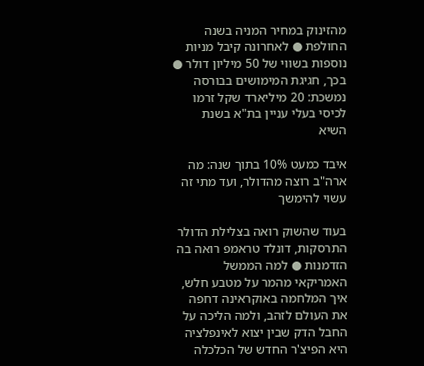מהזינוק במחיר המניה בשנה החולפת ● לאחרונה קיבל מניות נוספות בשווי של 50 מיליון דולר ● בכך, חגיגת המימושים בבורסה נמשכת: 20 מיליארד שקל זרמו לכיסי בעלי עניין בת"א בשנת השיא

איבד כמעט 10% בתוך שנה: מה ארה"ב רוצה מהדולר, ועד מתי זה עשוי להימשך

בעוד שהשוק רואה בצלילת הדולר התרסקות, דונלד טראמפ רואה בה הזדמנות ● למה הממשל האמריקאי מהמר על מטבע חלש, איך המלחמה באוקראינה דחפה את העולם לזהב, ולמה הליכה על החבל הדק שבין יצוא לאינפלציה היא הפיצ'ר החדש של הכלכלה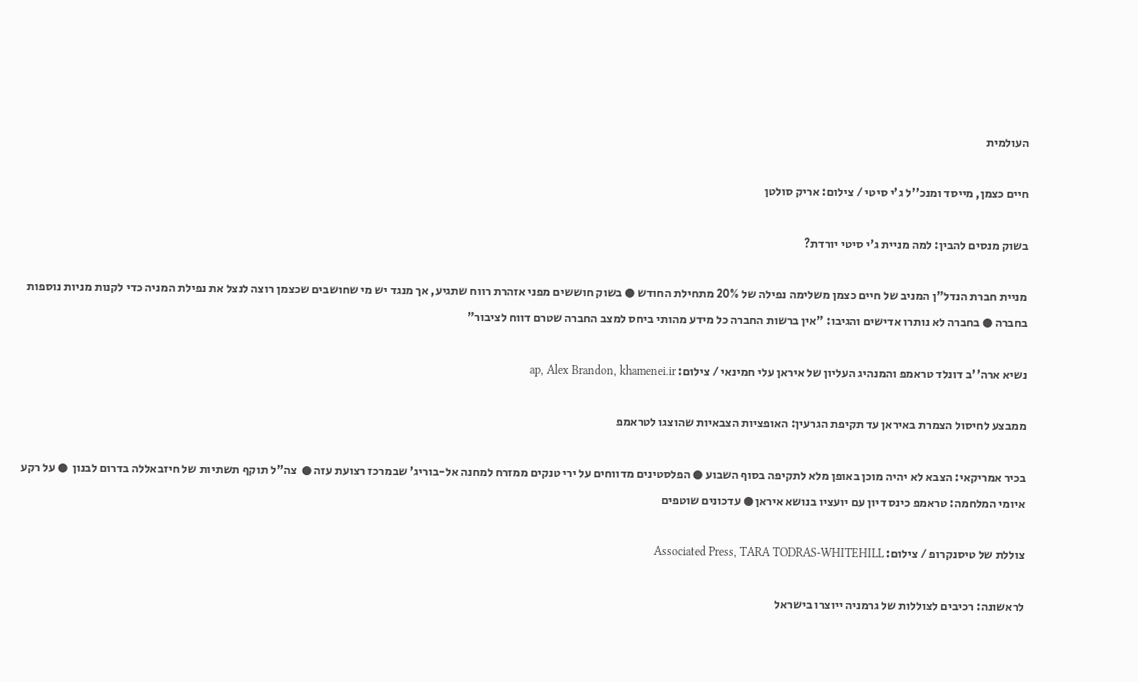העולמית

חיים כצמן, מייסד ומנכ''ל ג'י סיטי / צילום: אריק סולטן

בשוק מנסים להבין: למה מניית ג'י סיטי יורדת?

מניית חברת הנדל"ן המניב של חיים כצמן משלימה נפילה של 20% מתחילת החודש ● בשוק חוששים מפני אזהרת רווח שתגיע, אך מנגד יש מי שחושבים שכצמן רוצה לנצל את נפילת המניה כדי לקנות מניות נוספות בחברה ● בחברה לא נותרו אדישים והגיבו: "אין ברשות החברה כל מידע מהותי ביחס למצב החברה שטרם דווח לציבור"

נשיא ארה''ב דונלד טראמפ והמנהיג העליון של איראן עלי חמינאי / צילום: ap, Alex Brandon, khamenei.ir

ממבצע לחיסול הצמרת באיראן עד תקיפת הגרעין: האופציות הצבאיות שהוצגו לטראמפ

בכיר אמריקאי: הצבא לא יהיה מוכן באופן מלא לתקיפה בסוף השבוע ● הפלסטינים מדווחים על ירי טנקים ממזרח למחנה אל-בוריג' שבמרכז רצועת עזה ●  צה"ל תוקף תשתיות של חיזבאללה בדרום לבנון  ● על רקע איומי המלחמה: טראמפ כינס דיון עם יועציו בנושא איראן ● עדכונים שוטפים

צוללת של טיסנקרופ / צילום: Associated Press, TARA TODRAS-WHITEHILL

לראשונה: רכיבים לצוללות של גרמניה ייוצרו בישראל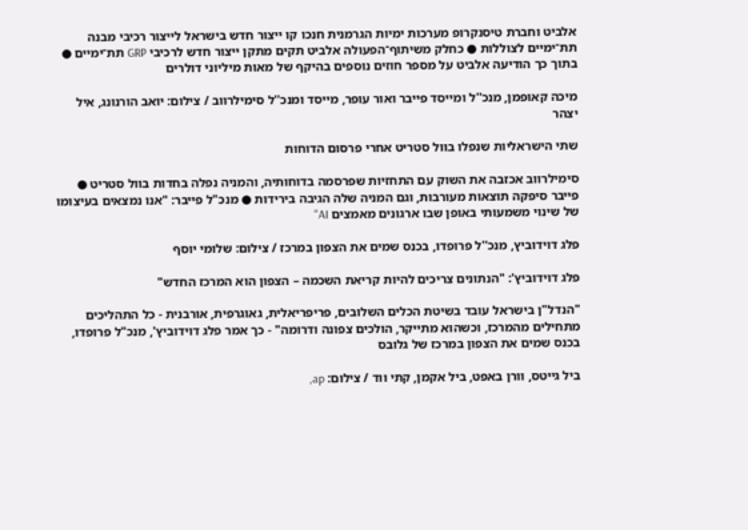אלביט וחברת טיסנקרופ מערכות ימיות הגרמנית חנכו קו ייצור חדש בישראל לייצור רכיבי מבנה תת־ימיים לצוללות ● כחלק משיתוף־הפעולה אלביט תקים מתקן ייצור חדש לרכיבי GRP תת־ימיים ● בתוך כך הודיעה אלביט על מספר חוזים נוספים בהיקף של מאות מיליוני דולרים

מיכה קאופמן, מנכ''ל ומייסד פייבר ואור עופר, מייסד ומנכ''ל סימילרווב / צילום: יואב הורנונג, איל יצהר

שתי הישראליות שנפלו בוול סטריט אחרי פרסום הדוחות

סימילרווב אכזבה את השוק עם התחזיות שפרסמה בדוחותיה, והמניה נפלה בחדות בוול סטריט ● פייבר סיפקה תוצאות מעורבות, וגם המניה שלה הגיבה בירידות ● מנכ"ל פייבר: "אנו נמצאים בעיצומו של שינוי משמעותי באופן שבו ארגונים מאמצים AI"

פלג דוידוביץ, מנכ''ל פרופדו, בכנס שמים את הצפון במרכז / צילום: שלומי יוסף

פלג דוידוביץ': "הנתונים צריכים להיות קריאת השכמה – הצפון הוא המרכז החדש"

"הנדל"ן בישראל עובד בשיטת הכלים השלובים, פריפריאלית, גאוגרפית, אורבנית - כל התהליכים מתחילים מהמרכז, וכשהוא מתייקר, הולכים צפונה ודרומה" - כך אמר פלג דוידוביץ', מנכ"ל פרופדו, בכנס שמים את הצפון במרכז של גלובס

ביל גייטס, וורן באפט, ביל אקמן, קתי ווד / צילום: ap,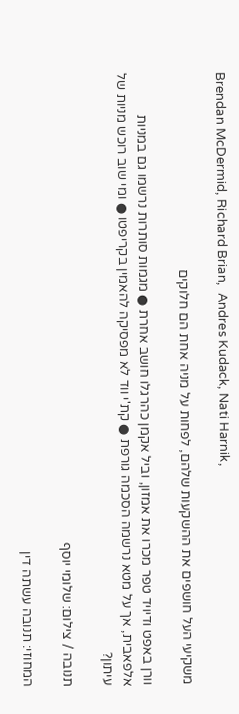Brendan McDermid, Richard Brian,  Andres Kudack, Nati Harnik,

משקיעי העל חושפים את ההשקעות שלהם, לפחות על מניה אחת הם חלוקים

וורן באפט ודיויד טפר מכרו את אמזון, וביל אקמן כהרגלו חושב אחרת ● מגמות סותרות נרשמו גם במניות אלפאבית, אך על מטא נרשמה הסכמה גורפת ● קת'י ווד לא מפסיקה להאמין בקריפטו ● ומי שוב רוכש מניות של עיתון?

תנובה / צילום: שלומי יוסף

המחוזי: תנובה עשתה דין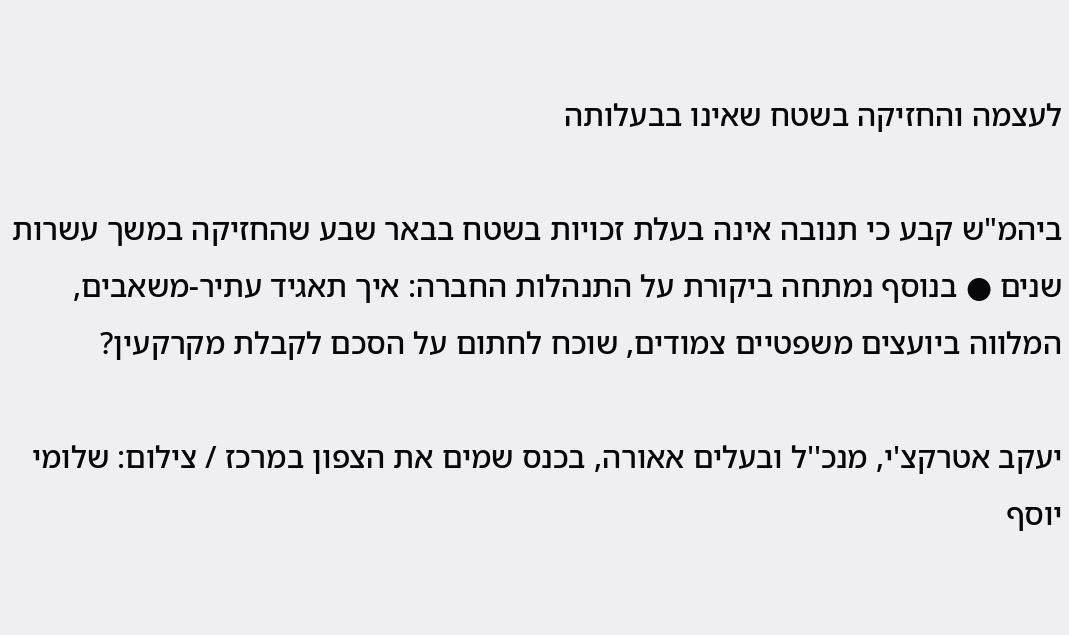לעצמה והחזיקה בשטח שאינו בבעלותה

ביהמ"ש קבע כי תנובה אינה בעלת זכויות בשטח בבאר שבע שהחזיקה במשך עשרות שנים ● בנוסף נמתחה ביקורת על התנהלות החברה: איך תאגיד עתיר-משאבים, המלווה ביועצים משפטיים צמודים, שוכח לחתום על הסכם לקבלת מקרקעין?

יעקב אטרקצ'י, מנכ''ל ובעלים אאורה, בכנס שמים את הצפון במרכז / צילום: שלומי יוסף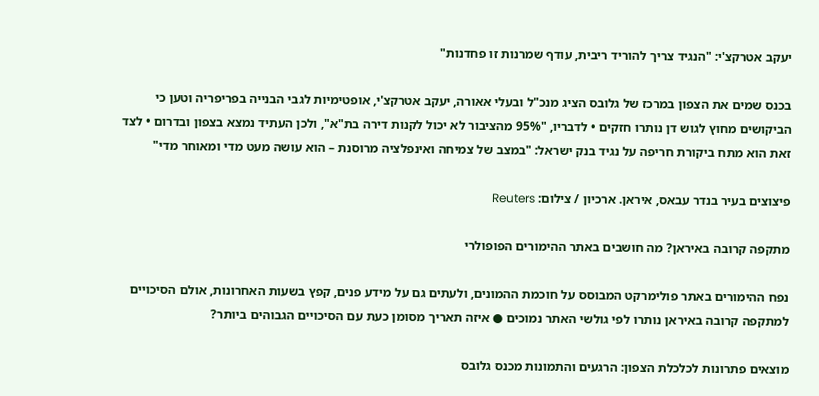יעקב אטרקצ'י: "הנגיד צריך להוריד ריבית, עודף שמרנות זו פחדנות"

בכנס שמים את הצפון במרכז של גלובס הציג מנכ"ל ובעלי אאורה, יעקב אטרקצ'י, אופטימיות לגבי הבנייה בפריפריה וטען כי הביקושים מחוץ לגוש דן נותרו חזקים • לדבריו, "95% מהציבור לא יכול לקנות דירה בת"א", ולכן העתיד נמצא בצפון ובדרום • לצד זאת הוא מתח ביקורת חריפה על נגיד בנק ישראל: "במצב של צמיחה ואינפלציה מרוסנת – הוא עושה מעט מדי ומאוחר מדי"

פיצוצים בעיר בנדר עבאס, איראן. ארכיון / צילום: Reuters

מתקפה קרובה באיראן? מה חושבים באתר ההימורים הפופולרי

נפח ההימורים באתר פולימרקט המבוסס על חוכמת ההמונים, ולעתים גם על מידע פנים, קפץ בשעות האחרונות, אולם הסיכויים למתקפה קרובה באיראן נותרו לפי גולשי האתר נמוכים ● איזה תאריך מסומן כעת עם הסיכויים הגבוהים ביותר?

מוצאים פתרונות לכלכלת הצפון: הרגעים והתמונות מכנס גלובס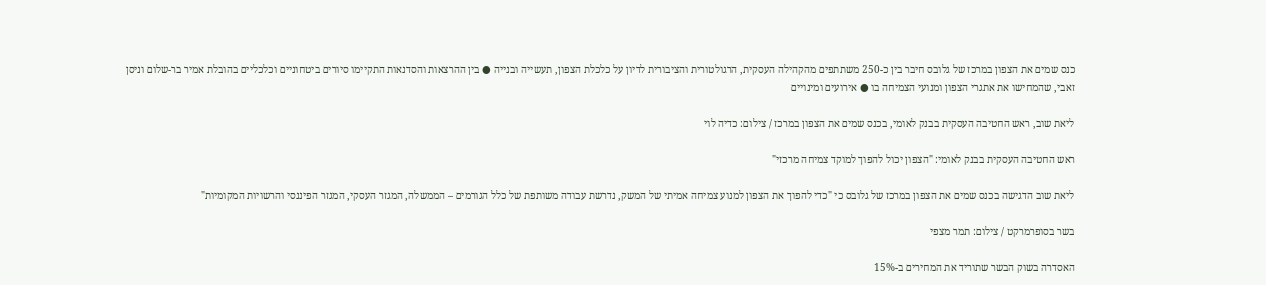כנס שמים את הצפון במרכז של גלובס חיבר בין כ-250 משתתפים מהקהילה העסקית, הרגולטורית והציבורית לדיון על כלכלת הצפון, תעשייה ובנייה ● בין ההרצאות והסדנאות התקיימו סיורים ביטחוניים וכלכליים בהובלת אמיר בר-שלום וניסן זאבי, שהמחישו את אתגרי הצפון ומנועי הצמיחה בו ● אירועים ומינויים

ליאת שוב, ראש החטיבה העסקית בבנק לאומי, בכנס שמים את הצפון במרכז / צילום: כדיה לוי

ראש החטיבה העסקית בבנק לאומי: "הצפון יכול להפוך למוקד צמיחה מרכזי"

ליאת שוב הדגישה בכנס שמים את הצפון במרכז של גלובס כי "כדי להפוך את הצפון למנוע צמיחה אמיתי של המשק, נדרשת עבודה משותפת של כלל הגורמים – הממשלה, המגזר העסקי, המגזר הפיננסי והרשויות המקומיות"

בשר בסופרמרקט / צילום: תמר מצפי

האסדרה בשוק הבשר שתוריד את המחירים ב-15%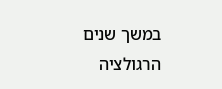במשך שנים הרגולציה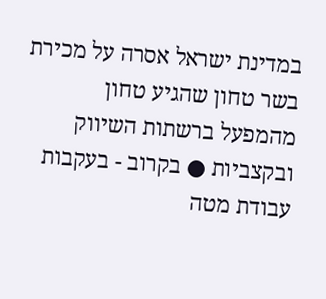במדינת ישראל אסרה על מכירת בשר טחון שהגיע טחון מהמפעל ברשתות השיווק ובקצביות ● בקרוב - בעקבות עבודת מטה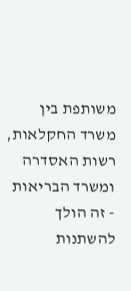משותפת בין משרד החקלאות, רשות האסדרה ומשרד הבריאות - זה הולך להשתנות